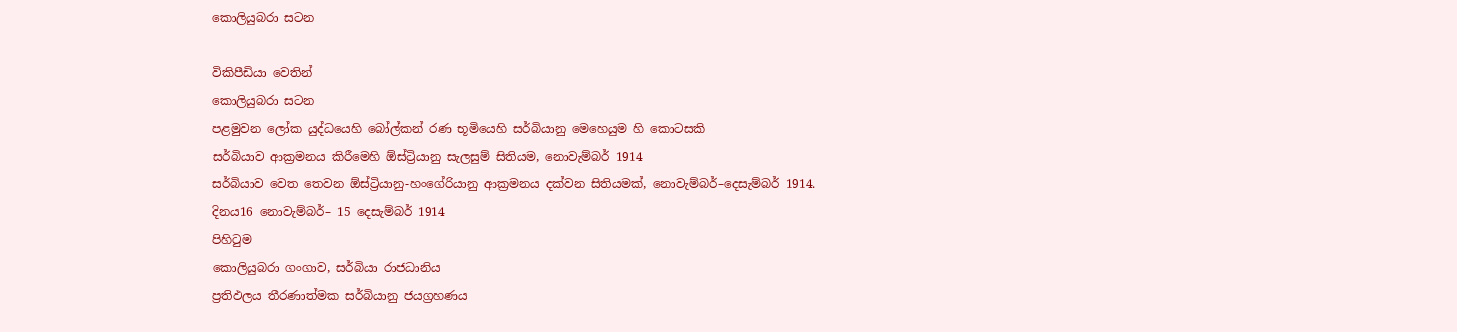කොලියුබරා සටන

විකිපීඩියා වෙතින්
කොලියුබරා සටන
පළමුවන ලෝක යුද්ධයෙහි බෝල්කන් රණ භූමියෙහි සර්බියානු මෙහෙයුම හි කොටසකි
සර්බියාව ආක්‍රමනය කිරීමෙහි ඕස්ට්‍රියානු සැලසුම් සිතියම, නොවැම්බර් 1914
සර්බියාව වෙත තෙවන ඕස්ට්‍රියානු-හංගේරියානු ආක්‍රමනය දක්වන සිතියමක්, නොවැම්බර්–දෙසැම්බර් 1914.
දිනය16 නොවැම්බර්– 15 දෙසැම්බර් 1914
පිහිටුම
කොලියුබරා ගංගාව, සර්බියා රාජධානිය
ප්‍රතිඵලය තීරණාත්මක සර්බියානු ජයග්‍රහණය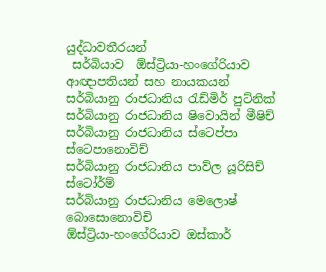යුද්ධාවතීරයන්
 සර්බියාව  ඕස්ට්‍රියා-හංගේරියාව
ආඥාපතියන් සහ නායකයන්
සර්බියානු රාජධානිය රැඩ්මිර් පුට්නික්
සර්බියානු රාජධානිය ෂිවොයින් මීෂිච්
සර්බියානු රාජධානිය ස්ටෙප්පා ස්ටෙපානොවිච්
සර්බියානු රාජධානිය පාව්ල යූරිසිච් ස්ටෝර්ම්
සර්බියානු රාජධානිය මෙලොෂ් බොසොනොවිචි
ඕස්ට්‍රියා-හංගේරියාව ඔස්කාර්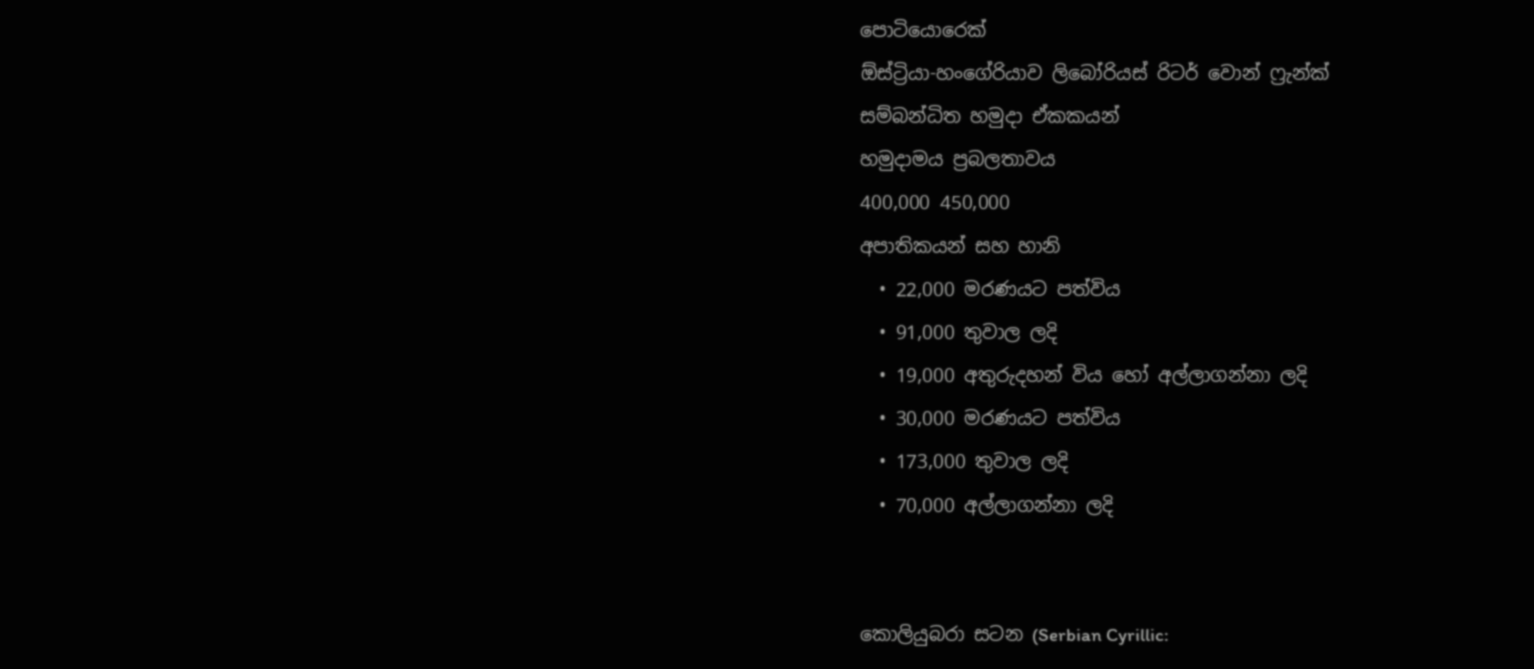පොටියොරෙක්
ඕස්ට්‍රියා-හංගේරියාව ලිබෝරියස් රිටර් වොන් ෆ්‍රැන්ක්
සම්බන්ධිත හමුදා ඒකකයන්
හමුදාමය ප්‍රබලතාවය
400,000 450,000
අපාතිකයන් සහ හානි
  • 22,000 මරණයට පත්විය
  • 91,000 තුවාල ලදි
  • 19,000 අතුරුදහන් විය හෝ අල්ලාගන්නා ලදි
  • 30,000 මරණයට පත්විය
  • 173,000 තුවාල ලදි
  • 70,000 අල්ලාගන්නා ලදි


කොලියුබරා සටන (Serbian Cyrillic: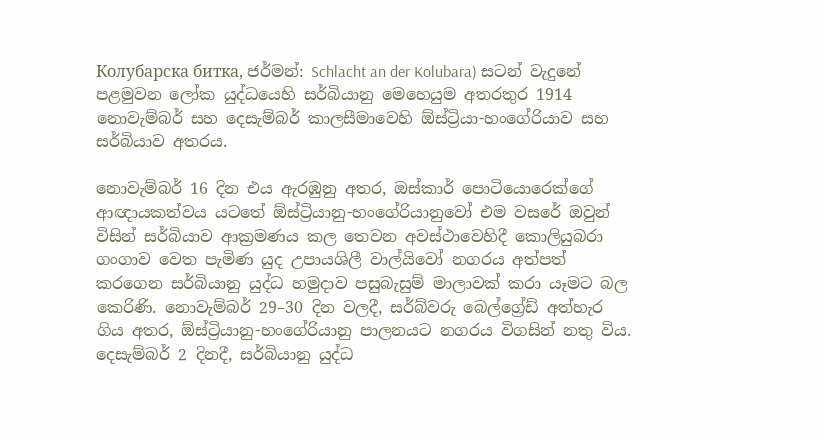Колубарска битка, ජර්මන්: Schlacht an der Kolubara) සටන් වැදුනේ පළමුවන ලෝක යුද්ධයෙහි සර්බියානු මෙහෙයුම අතරතුර 1914 නොවැම්බර් සහ දෙසැම්බර් කාලසීමාවෙහි ඕස්ට්‍රියා-හංගේරියාව සහ සර්බියාව අතරය.

නොවැම්බර් 16 දින එය ඇරඹුනු අතර, ඔස්කාර් පොටියොරෙක්ගේ ආඥායකත්වය යටතේ ඕස්ට්‍රියානු-හංගේරියානුවෝ එම වසරේ ඔවුන් විසින් සර්බියාව ආක්‍රමණය කල තෙවන අවස්ථාවෙහිදී කොලියුබරා ගංගාව වෙත පැමිණ යුද උපායශිලී වාල්යිවෝ නගරය අත්පත් කරගෙන සර්බියානු යුද්ධ හමුදාව පසුබැසුම් මාලාවක් කරා යෑමට බල කෙරිණි. නොවැම්බර් 29–30 දින වලදී, සර්බ්වරු බෙල්ග්‍රේඩ් අත්හැර ගිය අතර, ඕස්ට්‍රියානු-හංගේරියානු පාලනයට නගරය විගසින් නතු විය. දෙසැම්බර් 2 දිනදී, සර්බියානු යුද්ධ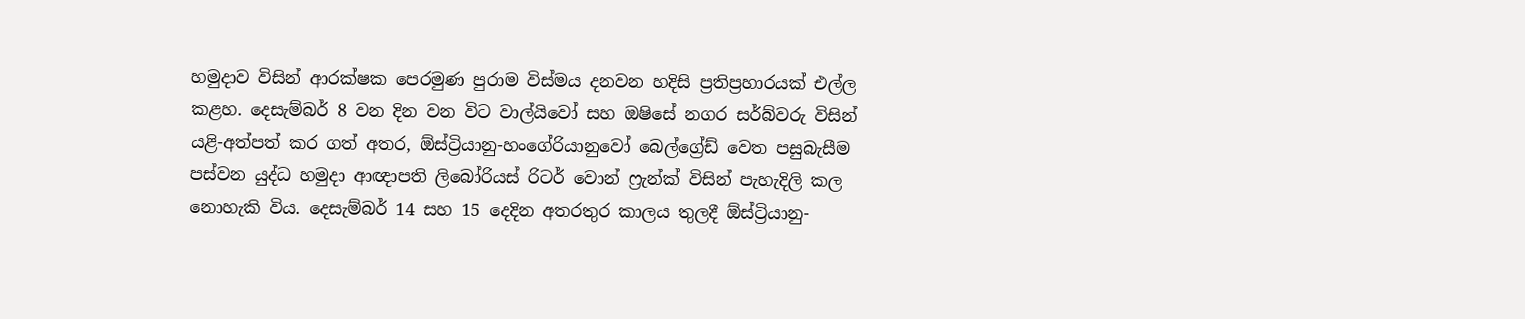හමුදාව විසින් ආරක්ෂක පෙරමුණ පුරාම විස්මය දනවන හදිසි ප්‍රතිප්‍රහාරයක් එල්ල කළහ. දෙසැම්බර් 8 වන දින වන විට වාල්යිවෝ සහ ඔෂිසේ නගර සර්බ්වරු විසින් යළි-අත්පත් කර ගත් අතර, ඕස්ට්‍රියානු-හංගේරියානුවෝ බෙල්ග්‍රේඩ් වෙත පසුබැසීම පස්වන යුද්ධ හමුදා ආඥාපති ලිබෝරියස් රිටර් වොන් ෆ්‍රැන්ක් විසින් පැහැදිලි කල නොහැකි විය. දෙසැම්බර් 14 සහ 15 දෙදින අතරතුර කාලය තුලදී ඕස්ට්‍රියානු-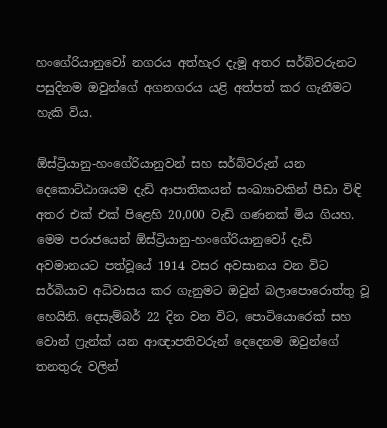හංගේරියානුවෝ නගරය අත්හැර දැමූ අතර සර්බ්වරුනට පසුදිනම ඔවුන්ගේ අගනගරය යළි අත්පත් කර ගැනීමට හැකි විය.

ඕස්ට්‍රියානු-හංගේරියානුවන් සහ සර්බ්වරුන් යන දෙකොට්ඨාශයම දැඩි ආපාතිකයන් සංඛ්‍යාවකින් පීඩා විඳි අතර එක් එක් පිළෙහි 20,000 වැඩි ගණනක් මිය ගියහ. මෙම පරාජයෙන් ඕස්ට්‍රියානු-හංගේරියානුවෝ දැඩි අවමානයට පත්වූයේ 1914 වසර අවසානය වන විට සර්බියාව අධිවාසය කර ගැනුමට ඔවුන් බලාපොරොත්තු වූ හෙයිනි. දෙසැම්බර් 22 දින වන විට, පොටියොරෙක් සහ වොන් ෆ්‍රැන්ක් යන ආඥාපතිවරුන් දෙදෙනම ඔවුන්ගේ තනතුරු වලින්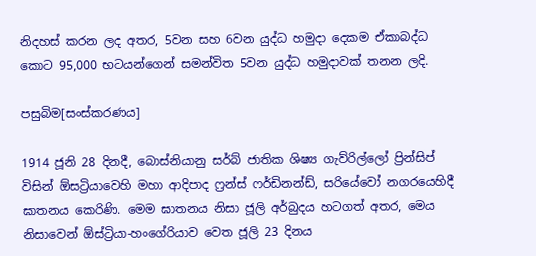නිදහස් කරන ලද අතර, 5වන සහ 6වන යුද්ධ හමුදා දෙකම ඒකාබද්ධ කොට 95,000 භටයන්ගෙන් සමන්විත 5වන යුද්ධ හමුදාවක් තනන ලදි.

පසුබිම[සංස්කරණය]

1914 ජූනි 28 දිනදී, බොස්නියානු සර්බ් ජාතික ශිෂ්‍ය ගැව්රිල්ලෝ ප්‍රින්සිප් විසින් ඕසට්‍රියාවෙහි මහා ආදිපාද ෆ්‍රන්ස් ෆර්ඩිනන්ඩ්, සරියේවෝ නගරයෙහිදී ඝාතනය කෙරිණි. මෙම ඝාතනය නිසා ජූලි අර්බුදය හටගත් අතර, මෙය නිසාවෙන් ඕස්ට්‍රියා-හංගේරියාව වෙත ජූලි 23 දිනය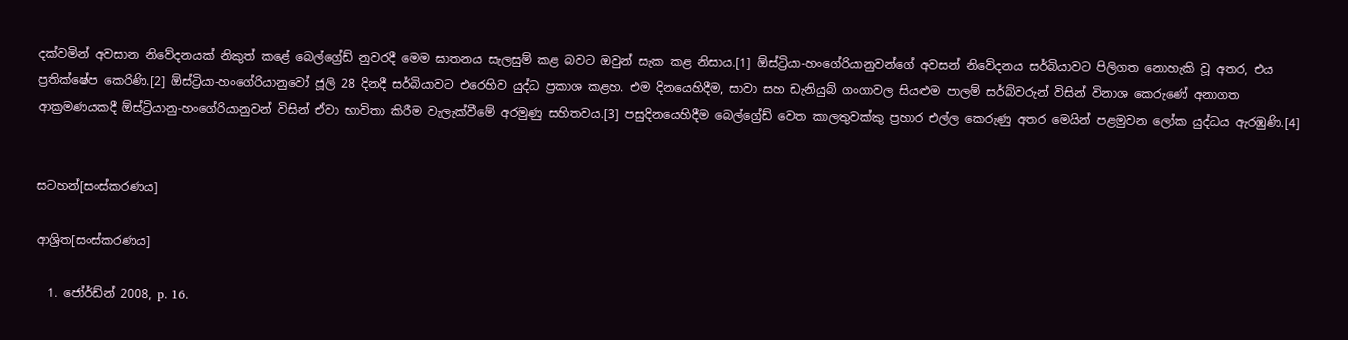දක්වමින් අවසාන නිවේදනයක් නිකුත් කළේ බෙල්ග්‍රේඩ් නුවරදී මෙම ඝාතනය සැලසුම් කළ බවට ඔවුන් සැක කළ නිසාය.[1] ඕස්ට්‍රියා-හංගේරියානුවන්ගේ අවසන් නිවේදනය සර්බියාවට පිලිගත නොහැකි වූ අතර, එය ප්‍රතික්ෂේප කෙරිණි.[2] ඕස්ට්‍රියා-හංගේරියානුවෝ ජූලි 28 දිනදී සර්බියාවට එරෙහිව යුද්ධ ප්‍රකාශ කළහ. එම දිනයෙහිදීම, සාවා සහ ඩැනියුබ් ගංගාවල සියළුම පාලම් සර්බ්වරුන් විසින් විනාශ කෙරුණේ අනාගත ආක්‍රමණයකදී ඕස්ට්‍රියානු-හංගේරියානුවන් විසින් ඒවා භාවිතා කිරීම වැලැක්වීමේ අරමුණු සහිතවය.[3] පසුදිනයෙහිදීම බෙල්ග්‍රේඩ් වෙත කාලතුවක්කු ප්‍රහාර එල්ල කෙරුණු අතර මෙයින් පළමුවන ලෝක යුද්ධය ඇරඹුණි.[4]


සටහන්[සංස්කරණය]

ආශ්‍රිත[සංස්කරණය]

  1. ජෝර්ඩ්න් 2008, p. 16.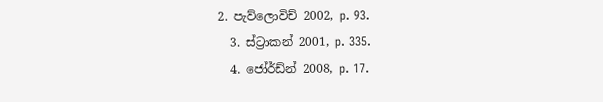2. පැව්ලොවිච් 2002, p. 93.
  3. ස්ට්‍රාකන් 2001, p. 335.
  4. ජෝර්ඩ්න් 2008, p. 17.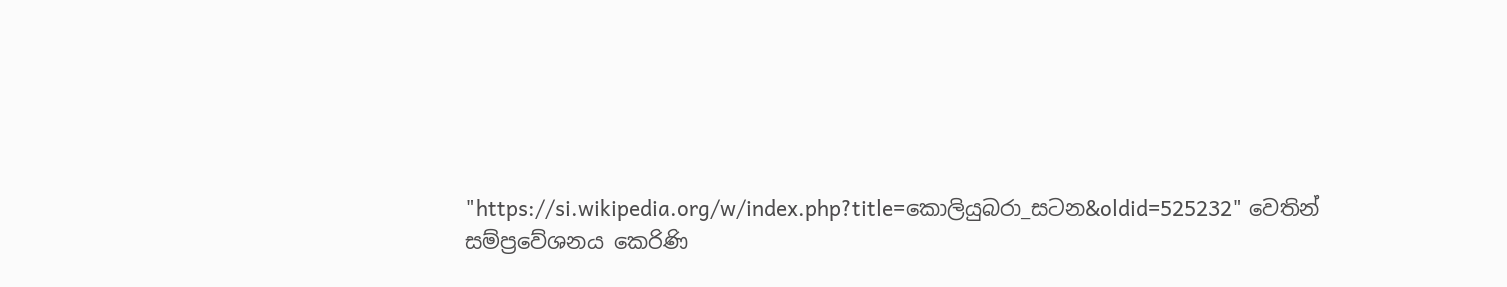"https://si.wikipedia.org/w/index.php?title=කොලියුබරා_සටන&oldid=525232" වෙතින් සම්ප්‍රවේශනය කෙරිණි